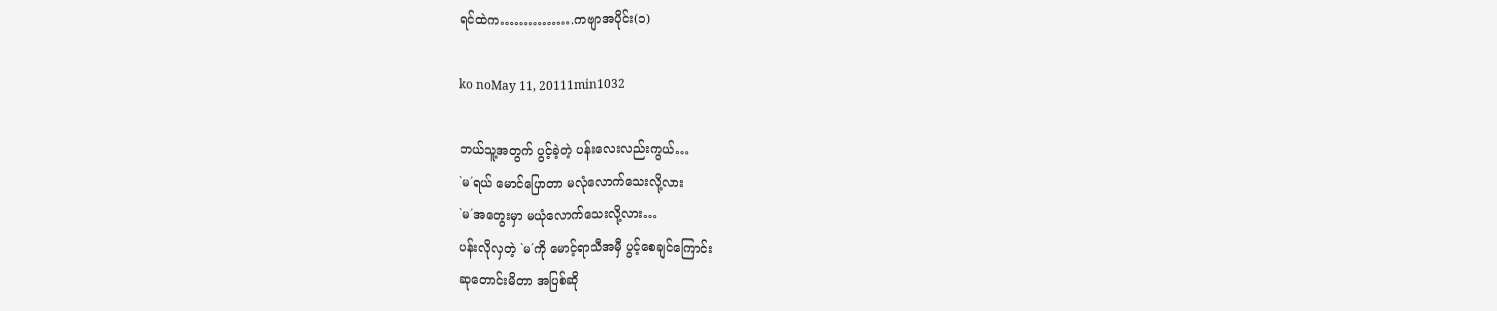ရင်ထဲက…………….ကဗျာအပိုင်း(၁)

ko noMay 11, 20111min1032

ဘယ်သူ့အတွက် ပွင့်ခဲ့တဲ့ ပန်းလေးလည်းကွယ်…
`မ´ရယ် မောင်ပြောတာ မလုံလောက်သေးလို့လား
`မ´အတွေးမှာ မယုံလောက်သေးလို့လား…
ပန်းလိုလှတဲ့ `မ´ကို မောင့်ရာသီအမှီ ပွင့်စေချင်ကြောင်း
ဆုတောင်းမိတာ အပြစ်ဆို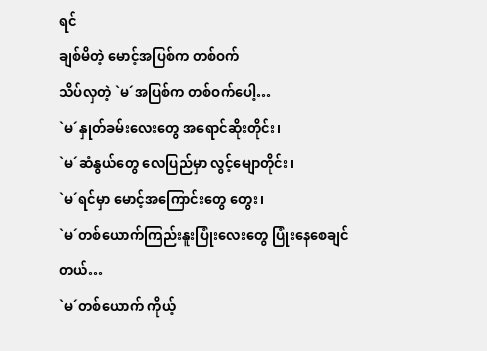ရင်
ချစ်မိတဲ့ မောင့်အပြစ်က တစ်ဝက်
သိပ်လှတဲ့ `မ´အပြစ်က တစ်ဝက်ပေါ့…
`မ´နှုတ်ခမ်းလေးတွေ အရောင်ဆိုးတိုင်း၊
`မ´ဆံနွယ်တွေ လေပြည်မှာ လွင့်မျောတိုင်း၊
`မ´ရင်မှာ မောင့်အကြောင်းတွေ တွေး၊
`မ´တစ်ယောက်ကြည်းနူးပြုံးလေးတွေ ပြုံးနေစေချင်တယ်…
`မ´တစ်ယောက် ကိုယ့်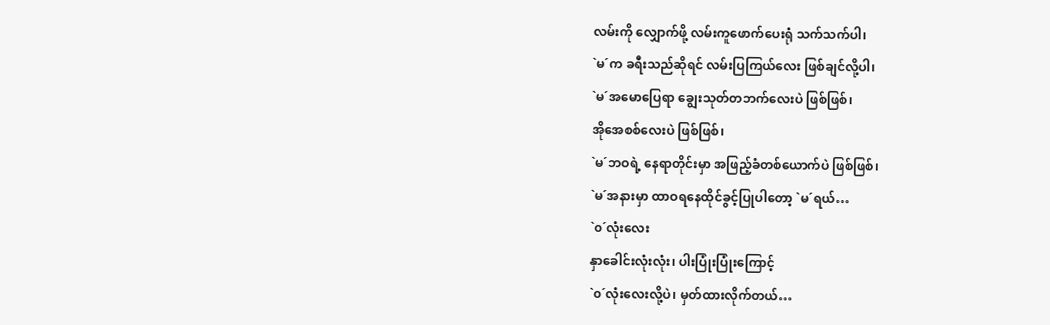လမ်းကို လျှောက်ဖို့ လမ်းကူဖောက်ပေးရုံ သက်သက်ပါ၊
`မ´က ခရီးသည်ဆိုရင် လမ်းပြကြယ်လေး ဖြစ်ချင်လို့ပါ၊
`မ´အမောပြေရာ ချွေးသုတ်တဘက်လေးပဲ ဖြစ်ဖြစ်၊
အိုအေစစ်လေးပဲ ဖြစ်ဖြစ်၊
`မ´ဘဝရဲ့ နေရာတိုင်းမှာ အဖြည့်ခံတစ်ယောက်ပဲ ဖြစ်ဖြစ်၊
`မ´အနားမှာ ထာဝရနေထိုင်ခွင့်ပြုပါတော့ `မ´ရယ်…
`၀´လုံးလေး
နှာခေါင်းလုံးလုံး၊ ပါးပြုံးပြုံးကြောင့်
`၀´လုံးလေးလို့ပဲ၊ မှတ်ထားလိုက်တယ်…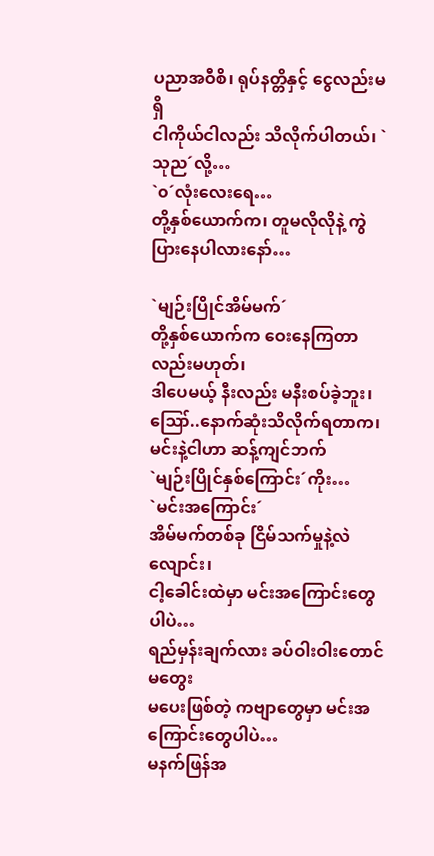ပညာအဝီစိ၊ ရုပ်နတ္တိနှင့် ငွေလည်းမရှိ
ငါကိုယ်ငါလည်း သိလိုက်ပါတယ်၊ `သုည´လို့…
`၀´လုံးလေးရေ…
တို့နှစ်ယောက်က၊ တူမလိုလိုနဲ့ ကွဲပြားနေပါလားနော်…

`မျဉ်းပြိုင်အိမ်မက်´
တို့နှစ်ယောက်က ဝေးနေကြတာလည်းမဟုတ်၊
ဒါပေမယ့် နီးလည်း မနီးစပ်ခဲ့ဘူး၊
ဪ..နောက်ဆုံးသိလိုက်ရတာက၊
မင်းနဲ့ငါဟာ ဆန့်ကျင်ဘက်
`မျဉ်းပြိုင်နှစ်ကြောင်း´ကိုး…
`မင်းအကြောင်း´
အိမ်မက်တစ်ခု ငြိမ်သက်မှုနဲ့လဲလျောင်း၊
ငါ့ခေါင်းထဲမှာ မင်းအကြောင်းတွေပါပဲ…
ရည်မှန်းချက်လား ခပ်ဝါးဝါးတောင်မတွေး
မပေးဖြစ်တဲ့ ကဗျာတွေမှာ မင်းအကြောင်းတွေပါပဲ…
မနက်ဖြန်အ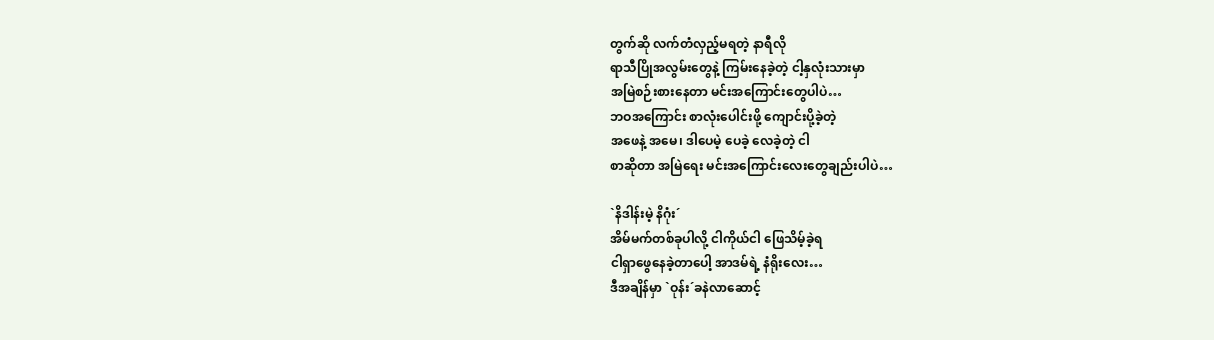တွက်ဆို လက်တံလှည့်မရတဲ့ နာရီလို
ရာသီပြိုအလွမ်းတွေနဲ့ ကြမ်းနေခဲ့တဲ့ ငါ့နှလုံးသားမှာ
အမြဲစဉ်းစားနေတာ မင်းအကြောင်းတွေပါပဲ…
ဘဝအကြောင်း စာလုံးပေါင်းဖို့ ကျောင်းပို့ခဲ့တဲ့
အဖေနဲ့ အမေ၊ ဒါပေမဲ့ ပေခဲ့ လေခဲ့တဲ့ ငါ
စာဆိုတာ အမြဲရေး မင်းအကြောင်းလေးတွေချည်းပါပဲ…

`နိဒါန်းမဲ့ နိဂုံး´
အိမ်မက်တစ်ခုပါလို့ ငါကိုယ်ငါ ဖြေသိမ့်ခဲ့ရ
ငါရှာဖွေနေခဲ့တာပေါ့ အာဒမ်ရဲ့ နံရိုးလေး…
ဒီအချိန်မှာ `ဝုန်း´ခနဲလာဆောင့်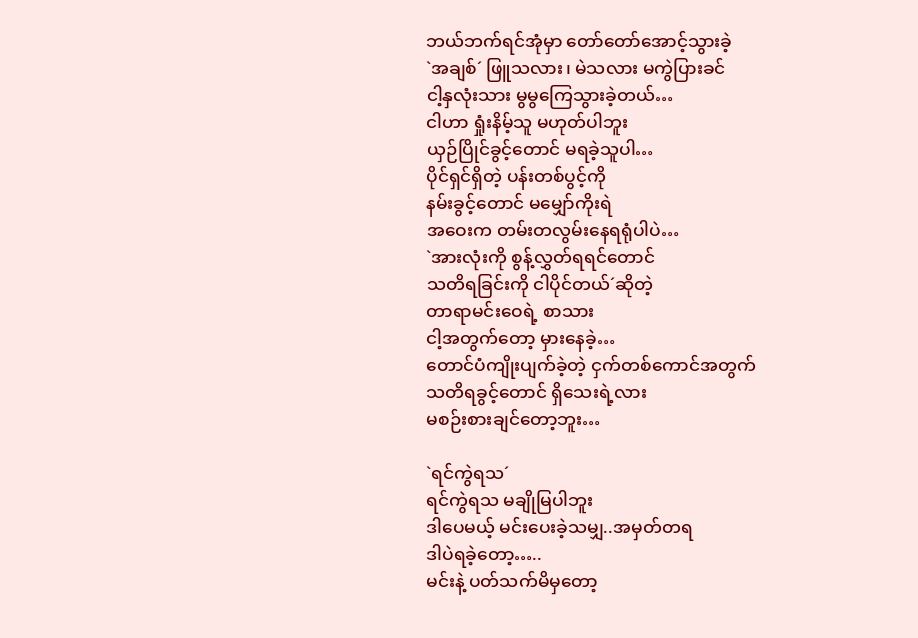ဘယ်ဘက်ရင်အုံမှာ တော်တော်အောင့်သွားခဲ့
`အချစ်´ ဖြူသလား၊ မဲသလား မကွဲပြားခင်
ငါ့နှလုံးသား မွမွကြေသွားခဲ့တယ်…
ငါဟာ ရှုံးနိမ့်သူ မဟုတ်ပါဘူး
ယှဉ်ပြိုင်ခွင့်တောင် မရခဲ့သူပါ…
ပိုင်ရှင်ရှိတဲ့ ပန်းတစ်ပွင့်ကို
နမ်းခွင့်တောင် မမျှော်ကိုးရဲ
အဝေးက တမ်းတလွမ်းနေရရုံပါပဲ…
`အားလုံးကို စွန့်လွှတ်ရရင်တောင်
သတိရခြင်းကို ငါပိုင်တယ်´ဆိုတဲ့
တာရာမင်းဝေရဲ့ စာသား
ငါ့အတွက်တော့ မှားနေခဲ့…
တောင်ပံကျိုးပျက်ခဲ့တဲ့ ငှက်တစ်ကောင်အတွက်
သတိရခွင့်တောင် ရှိသေးရဲ့လား
မစဉ်းစားချင်တော့ဘူး…

`ရင်ကွဲရသ´
ရင်ကွဲရသ မချိုမြပါဘူး
ဒါပေမယ့် မင်းပေးခဲ့သမျှ..အမှတ်တရ
ဒါပဲရခဲ့တော့…..
မင်းနဲ့ ပတ်သက်မိမှတော့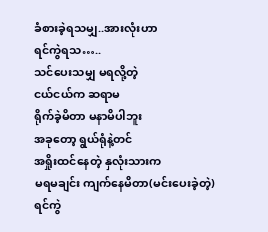ခံစားခဲ့ရသမျှ..အားလုံးဟာ
ရင်ကွဲရသ…..
သင်ပေးသမျှ မရလို့တဲ့
ငယ်ငယ်က ဆရာမ
ရိုက်ခဲ့မိတာ မနာမိပါဘူး
အခုတော့ ရွယ်ရုံနဲ့တင်
အရှိုးထင်နေတဲ့ နှလုံးသားက
မရမချင်း ကျက်နေမိတာ(မင်းပေးခဲ့တဲ့)
ရင်ကွဲ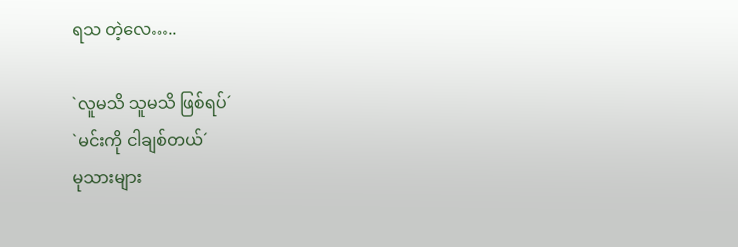ရသ တဲ့လေ…..

`လူမသိ သူမသိ ဖြစ်ရပ်´
`မင်းကို ငါချစ်တယ်´
မုသားများ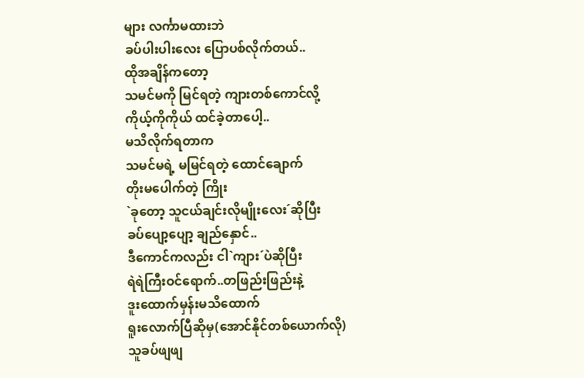များ လင်္ကာမထားဘဲ
ခပ်ပါးပါးလေး ပြောပစ်လိုက်တယ်..
ထိုအချိန်ကတော့
သမင်မကို မြင်ရတဲ့ ကျားတစ်ကောင်လို့
ကိုယ့်ကိုကိုယ် ထင်ခဲ့တာပေါ့..
မသိလိုက်ရတာက
သမင်မရဲ့ မမြင်ရတဲ့ ထောင်ချောက်
တိုးမပေါက်တဲ့ ကြိုး
`ခုတော့ သူငယ်ချင်းလိုမျိုးလေး´ဆိုပြီး
ခပ်ပျော့ပျော့ ချည်နှောင်..
ဒီကောင်ကလည်း ငါ`ကျား´ပဲဆိုပြီး
ရဲရဲကြီးဝင်ရောက်..တဖြည်းဖြည်းနဲ့
ဒူးထောက်မှန်းမသိထောက်
ရူးလောက်ပြီဆိုမှ(အောင်နိုင်တစ်ယောက်လို)
သူခပ်ဖျဖျ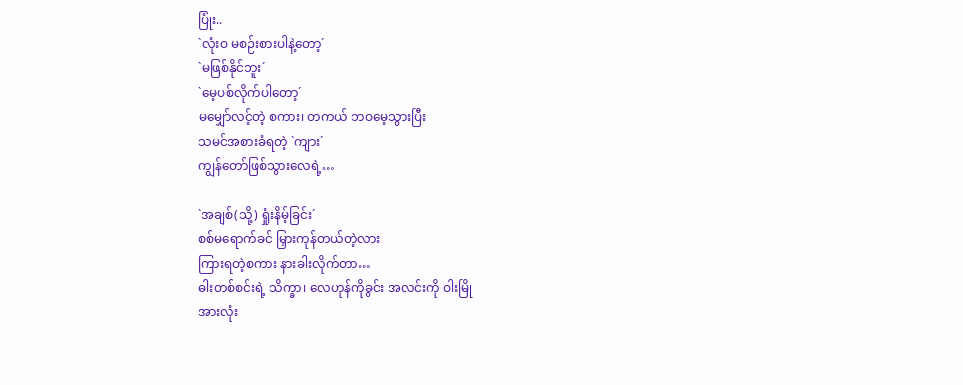ပြုံး..
`လုံးဝ မစဉ်းစားပါနဲ့တော့´
`မဖြစ်နိုင်ဘူး´
`မေ့ပစ်လိုက်ပါတော့´
မမျှော်လင့်တဲ့ စကား၊ တကယ် ဘဝမေ့သွားပြီး
သမင်အစားခံရတဲ့ `ကျား´
ကျွန်တော်ဖြစ်သွားလေရဲ့…

`အချစ်(သို့) ရှုံးနိမ့်ခြင်း´
စစ်မရောက်ခင် မြှားကုန်တယ်တဲ့လား
ကြားရတဲ့စကား နားခါးလိုက်တာ…
ဓါးတစ်စင်းရဲ့ သိက္ခာ၊ လေဟုန်ကိုခွင်း အလင်းကို ဝါးမြို
အားလုံး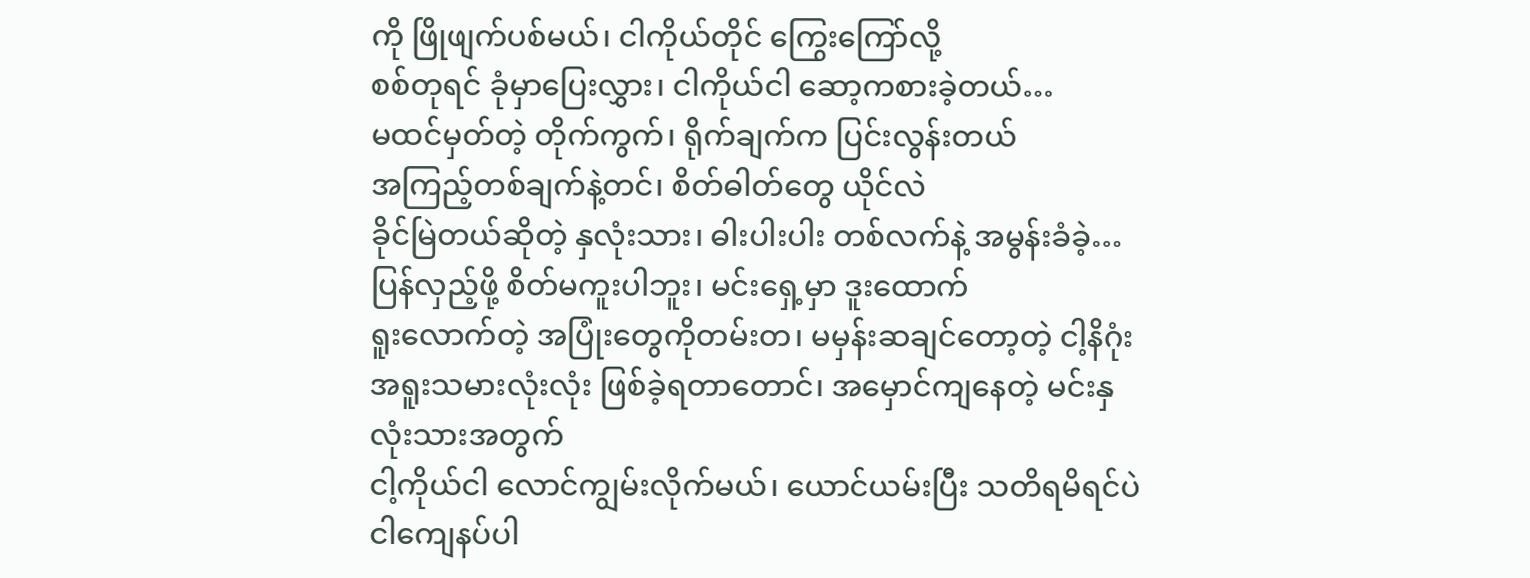ကို ဖြိုဖျက်ပစ်မယ်၊ ငါကိုယ်တိုင် ကြွေးကြော်လို့
စစ်တုရင် ခုံမှာပြေးလွှား၊ ငါကိုယ်ငါ ဆော့ကစားခဲ့တယ်…
မထင်မှတ်တဲ့ တိုက်ကွက်၊ ရိုက်ချက်က ပြင်းလွန်းတယ်
အကြည့်တစ်ချက်နဲ့တင်၊ စိတ်ဓါတ်တွေ ယိုင်လဲ
ခိုင်မြဲတယ်ဆိုတဲ့ နှလုံးသား၊ ဓါးပါးပါး တစ်လက်နဲ့ အမွန်းခံခဲ့…
ပြန်လှည့်ဖို့ စိတ်မကူးပါဘူး၊ မင်းရှေ့မှာ ဒူးထောက်
ရူးလောက်တဲ့ အပြုံးတွေကိုတမ်းတ၊ မမှန်းဆချင်တော့တဲ့ ငါ့နိဂုံး
အရူးသမားလုံးလုံး ဖြစ်ခဲ့ရတာတောင်၊ အမှောင်ကျနေတဲ့ မင်းနှလုံးသားအတွက်
ငါ့ကိုယ်ငါ လောင်ကျွမ်းလိုက်မယ်၊ ယောင်ယမ်းပြီး သတိရမိရင်ပဲ
ငါကျေနပ်ပါ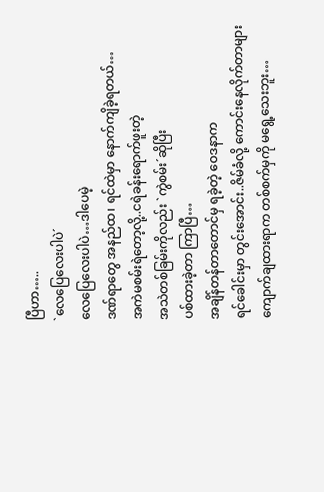ပြီဟာ…..
`လေပြေလေးပါပဲ´
လေပြေလေးပါပဲ…ဒါပေမဲ့
ဒဏ်ရာတွေ အနည်ထ၊ ရင်ထဲမှာ နောက်ကျိခဲ့ရတယ်…
အကဲမစမ်းရဲတော့လို့..ငရဲခန်းရောက်ဖူးတဲ့
အသဲတစ်ခြမ်းကိုလည်း `ကွဲစမ်း´ဆိုပြီး
ပစ်ထားခဲ့တာ ကြာပြီ…
အချိန်တန်တာတောင်မှ ရခဲ့တဲ့ ဝေဒနာက
ရင်ခေါင်းမှာ တွင်းအောင်း..ဇိမ်ခံလို့ ကောင်းနေလိုက်တာများ
ကျောက်ချထားရာက တစ်စက်မှကို မရွေ့သေးဘူး…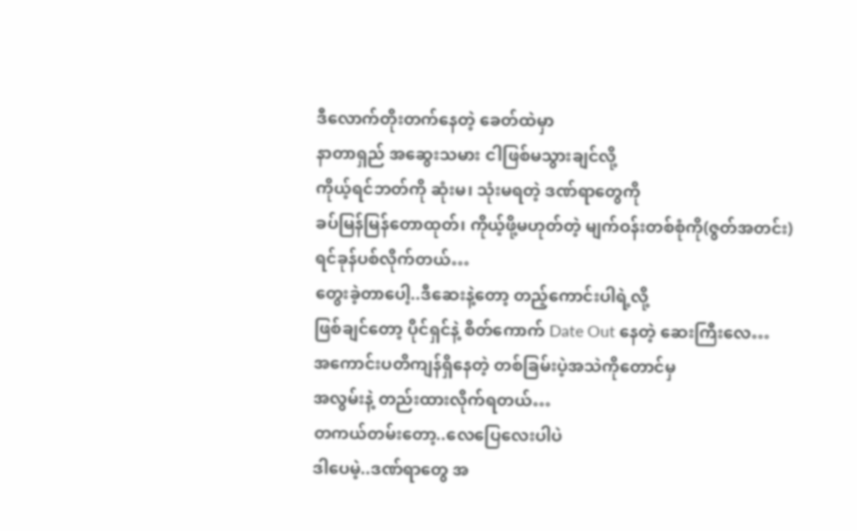ဒီလောက်တိုးတက်နေတဲ့ ခေတ်ထဲမှာ
နာတာရှည် အဆွေးသမား ငါဖြစ်မသွားချင်လို့
ကိုယ့်ရင်ဘတ်ကို ဆုံးမ၊ သုံးမရတဲ့ ဒဏ်ရာတွေကို
ခပ်မြန်မြန်တောထုတ်၊ ကိုယ့်ဖို့မဟုတ်တဲ့ မျက်ဝန်းတစ်စုံကို(ဇွတ်အတင်း)
ရင်ခုန်ပစ်လိုက်တယ်…
တွေးခဲ့တာပေါ့..ဒီဆေးနဲ့တော့ တည့်ကောင်းပါရဲ့လို့
ဖြစ်ချင်တော့ ပိုင်ရှင်နဲ့ စိတ်ကောက် Date Out နေတဲ့ ဆေးကြီးလေ…
အကောင်းပတိကျန်ရှိနေတဲ့ တစ်ခြမ်းပဲ့အသဲကိုတောင်မှ
အလွမ်းနဲ့ တည်းထားလိုက်ရတယ်…
တကယ်တမ်းတော့..လေပြေလေးပါပဲ
ဒါပေမဲ့..ဒဏ်ရာတွေ အ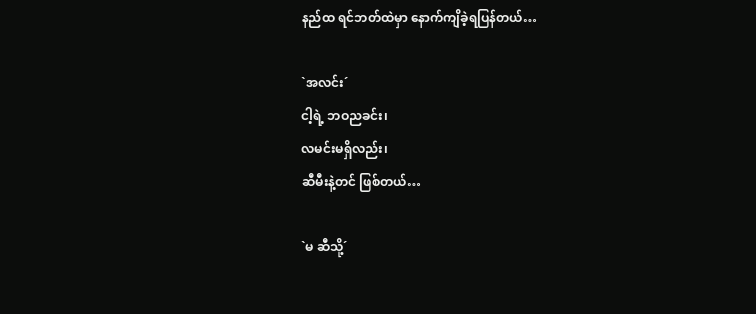နည်ထ ရင်ဘတ်ထဲမှာ နောက်ကျိခဲ့ရပြန်တယ်…

`အလင်း´
ငါ့ရဲ့ ဘဝညခင်း၊
လမင်းမရှိလည်း၊
ဆီမီးနဲ့တင် ဖြစ်တယ်…

`မ ဆီသို့´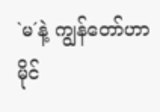`မ´နဲ့ ကျွန်တော်ဟာ မိုင်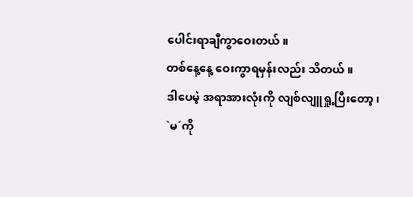ပေါင်းရာချီကွာဝေးတယ်။
တစ်နေ့နေ့ ဝေးကွာရမှန်းလည်း သိတယ်။
ဒါပေမဲ့ အရာအားလုံးကို လျစ်လျူရှု့ပြီးတော့၊
`မ´ကို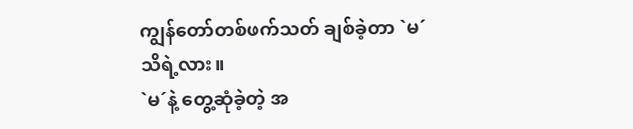ကျွန်တော်တစ်ဖက်သတ် ချစ်ခဲ့တာ `မ´သိရဲ့လား။
`မ´နဲ့ တွေ့ဆုံခဲ့တဲ့ အ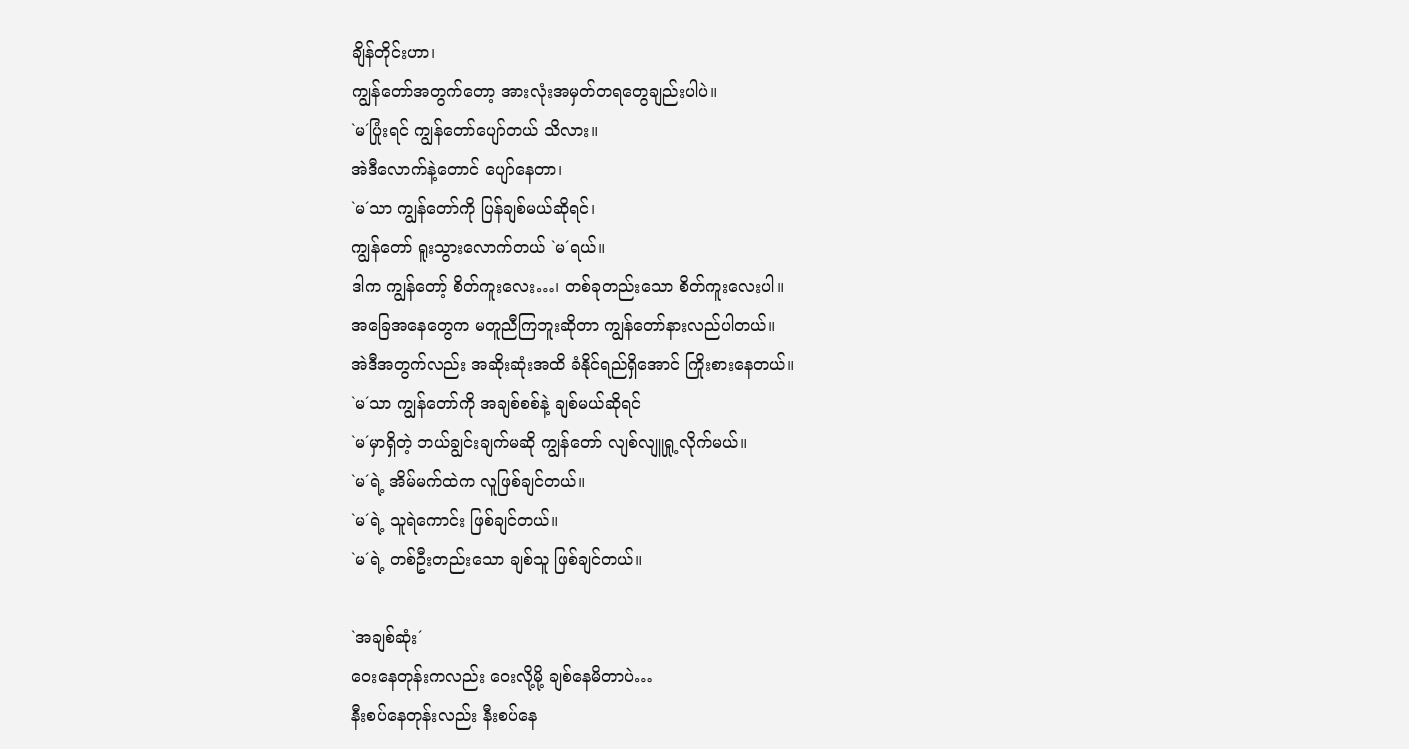ချိန်တိုင်းဟာ၊
ကျွန်တော်အတွက်တော့ အားလုံးအမှတ်တရတွေချည်းပါပဲ။
`မ´ပြုံးရင် ကျွန်တော်ပျော်တယ် သိလား။
အဲဒီလောက်နဲ့တောင် ပျော်နေတာ၊
`မ´သာ ကျွန်တော်ကို ပြန်ချစ်မယ်ဆိုရင်၊
ကျွန်တော် ရူးသွားလောက်တယ် `မ´ရယ်။
ဒါက ကျွန်တော့် စိတ်ကူးလေး…၊ တစ်ခုတည်းသော စိတ်ကူးလေးပါ။
အခြေအနေတွေက မတူညီကြဘူးဆိုတာ ကျွန်တော်နားလည်ပါတယ်။
အဲဒီအတွက်လည်း အဆိုးဆုံးအထိ ခံနိုင်ရည်ရှိအောင် ကြိုးစားနေတယ်။
`မ´သာ ကျွန်တော်ကို အချစ်စစ်နဲ့ ချစ်မယ်ဆိုရင်
`မ´မှာရှိတဲ့ ဘယ်ချွင်းချက်မဆို ကျွန်တော် လျစ်လျူရှု့လိုက်မယ်။
`မ´ရဲ့ အိမ်မက်ထဲက လူဖြစ်ချင်တယ်။
`မ´ရဲ့ သူရဲကောင်း ဖြစ်ချင်တယ်။
`မ´ရဲ့ တစ်ဦးတည်းသော ချစ်သူ ဖြစ်ချင်တယ်။

`အချစ်ဆုံး´
ဝေးနေတုန်းကလည်း ဝေးလို့မို့ ချစ်နေမိတာပဲ…
နီးစပ်နေတုန်းလည်း နီးစပ်နေ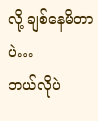လို့ ချစ်နေမိတာပဲ…
ဘယ်လိုပဲ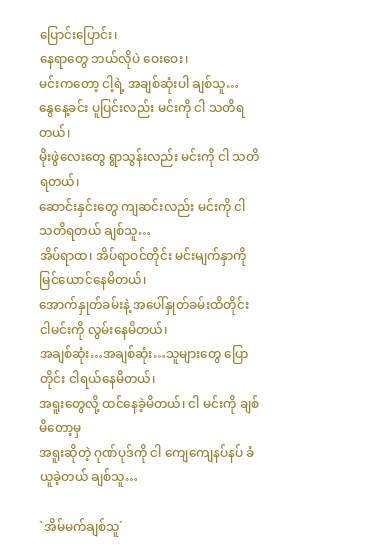ပြောင်းပြောင်း၊
နေရာတွေ ဘယ်လိုပဲ ဝေးဝေး၊
မင်းကတော့ ငါ့ရဲ့ အချစ်ဆုံးပါ ချစ်သူ…
နွေနေ့ခင်း ပူပြင်းလည်း မင်းကို ငါ သတိရတယ်၊
မိုးဖွဲလေးတွေ ရွာသွန်းလည်း မင်းကို ငါ သတိရတယ်၊
ဆောင်းနှင်းတွေ ကျဆင်းလည်း မင်းကို ငါ သတိရတယ် ချစ်သူ…
အိပ်ရာထ၊ အိပ်ရာဝင်တိုင်း မင်းမျက်နှာကို မြင်ယောင်နေမိတယ်၊
အောက်နှုတ်ခမ်းနဲ့ အပေါ်နှုတ်ခမ်းထိတိုင်း ငါမင်းကို လွမ်းနေမိတယ်၊
အချစ်ဆုံး…အချစ်ဆုံး…သူများတွေ ပြောတိုင်း ငါရယ်နေမိတယ်၊
အရူးတွေလို့ ထင်နေခဲ့မိတယ်၊ ငါ မင်းကို ချစ်မိတော့မှ
အရူးဆိုတဲ့ ဂုဏ်ပုဒ်ကို ငါ ကျေကျေနပ်နပ် ခံယူခဲ့တယ် ချစ်သူ…

`အိမ်မက်ချစ်သူ´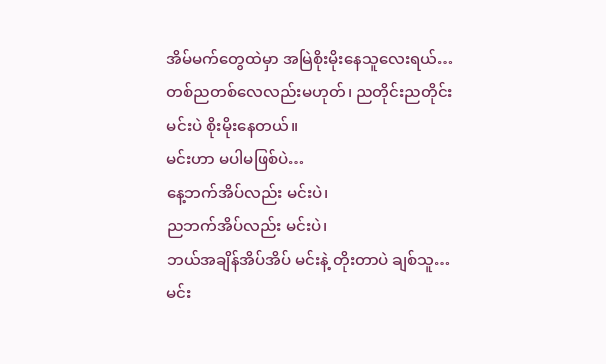အိမ်မက်တွေထဲမှာ အမြဲစိုးမိုးနေသူလေးရယ်…
တစ်ညတစ်လေလည်းမဟုတ်၊ ညတိုင်းညတိုင်း မင်းပဲ စိုးမိုးနေတယ်။
မင်းဟာ မပါမဖြစ်ပဲ…
နေ့ဘက်အိပ်လည်း မင်းပဲ၊
ညဘက်အိပ်လည်း မင်းပဲ၊
ဘယ်အချိန်အိပ်အိပ် မင်းနဲ့ တိုးတာပဲ ချစ်သူ…
မင်း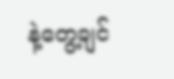နဲ့တွေ့ချင်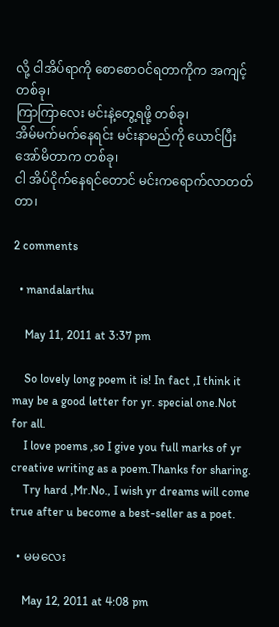လို့ ငါအိပ်ရာကို စောစောဝင်ရတာကိုက အကျင့်တစ်ခု၊
ကြာကြာလေး မင်းနဲ့တွေ့ရဖို့ တစ်ခု၊
အိမ်မက်မက်နေရင်း မင်းနာမည်ကို ယောင်ပြီးအော်မိတာက တစ်ခု၊
ငါ အိပ်ငိုက်နေရင်တောင် မင်းကရောက်လာတတ်တာ၊

2 comments

  • mandalarthu

    May 11, 2011 at 3:37 pm

    So lovely long poem it is! In fact ,I think it may be a good letter for yr. special one.Not for all.
    I love poems ,so I give you full marks of yr creative writing as a poem.Thanks for sharing.
    Try hard ,Mr.No., I wish yr dreams will come true after u become a best-seller as a poet.

  • မမလေး

    May 12, 2011 at 4:08 pm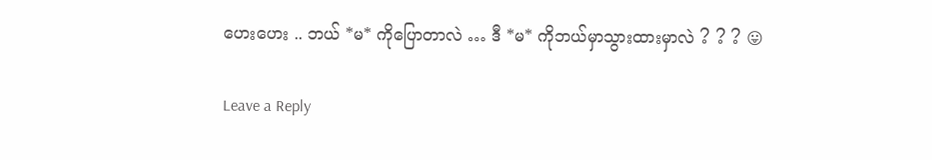ဟေးဟေး .. ဘယ် *မ* ကိုပြောတာလဲ … ဒီ *မ* ကိုဘယ်မှာသွားထားမှာလဲ ? ? ? 😛

Leave a Reply